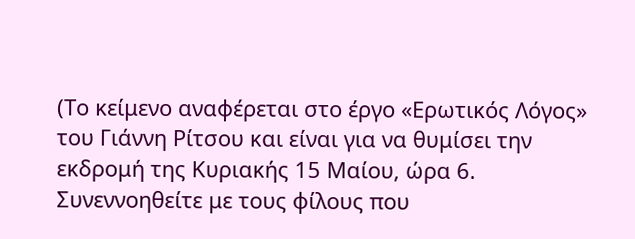(Το κείμενο αναφέρεται στο έργο «Ερωτικός Λόγος» του Γιάννη Ρίτσου και είναι για να θυμίσει την εκδρομή της Κυριακής 15 Μαίου, ώρα 6.
Συνεννοηθείτε με τους φίλους που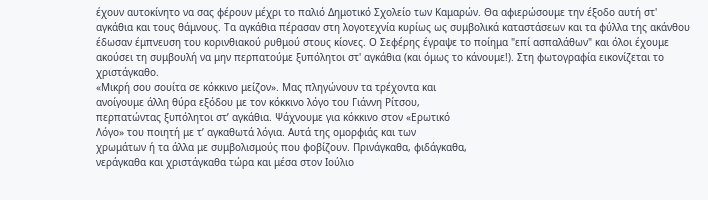έχουν αυτοκίνητο να σας φέρουν μέχρι το παλιό Δημοτικό Σχολείο των Καμαρών. Θα αφιερώσουμε την έξοδο αυτή στ' αγκάθια και τους θάμνους. Τα αγκάθια πέρασαν στη λογοτεχνία κυρίως ως συμβολικά καταστάσεων και τα φύλλα της ακάνθου έδωσαν έμπνευση του κορινθιακού ρυθμού στους κίονες. Ο Σεφέρης έγραψε το ποίημα "επί ασπαλάθων" και όλοι έχουμε ακούσει τη συμβουλή να μην περπατούμε ξυπόλητοι στ' αγκάθια (και όμως το κάνουμε!). Στη φωτογραφία εικονίζεται το χριστάγκαθο.
«Μικρή σου σουίτα σε κόκκινο μείζον». Μας πληγώνουν τα τρέχοντα και
ανοίγουμε άλλη θύρα εξόδου με τον κόκκινο λόγο του Γιάννη Ρίτσου,
περπατώντας ξυπόλητοι στ’ αγκάθια. Ψάχνουμε για κόκκινο στον «Ερωτικό
Λόγο» του ποιητή με τ’ αγκαθωτά λόγια. Αυτά της ομορφιάς και των
χρωμάτων ή τα άλλα με συμβολισμούς που φοβίζουν. Πρινάγκαθα, φιδάγκαθα,
νεράγκαθα και χριστάγκαθα τώρα και μέσα στον Ιούλιο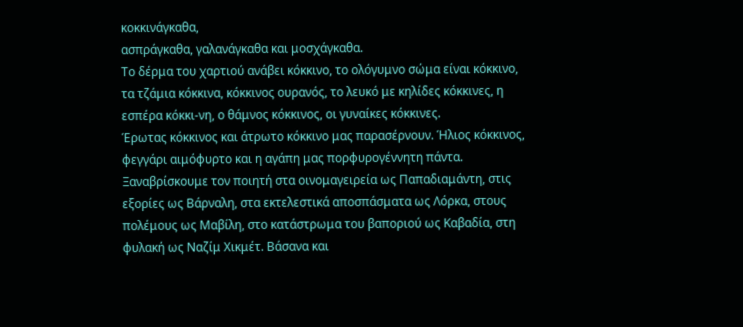κοκκινάγκαθα,
ασπράγκαθα, γαλανάγκαθα και μοσχάγκαθα.
Το δέρμα του χαρτιού ανάβει κόκκινο, το ολόγυμνο σώμα είναι κόκκινο, τα τζάμια κόκκινα, κόκκινος ουρανός, το λευκό με κηλίδες κόκκινες, η εσπέρα κόκκι-νη, ο θάμνος κόκκινος, οι γυναίκες κόκκινες.
Έρωτας κόκκινος και άτρωτο κόκκινο μας παρασέρνουν. Ήλιος κόκκινος, φεγγάρι αιμόφυρτο και η αγάπη μας πορφυρογέννητη πάντα. Ξαναβρίσκουμε τον ποιητή στα οινομαγειρεία ως Παπαδιαμάντη, στις εξορίες ως Βάρναλη, στα εκτελεστικά αποσπάσματα ως Λόρκα, στους πολέμους ως Μαβίλη, στο κατάστρωμα του βαποριού ως Καβαδία, στη φυλακή ως Ναζίμ Χικμέτ. Βάσανα και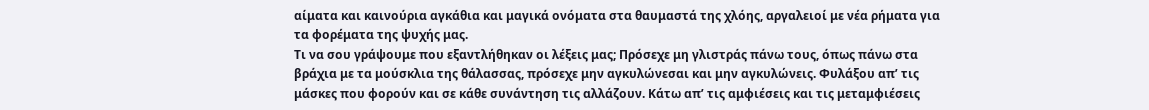αίματα και καινούρια αγκάθια και μαγικά ονόματα στα θαυμαστά της χλόης, αργαλειοί με νέα ρήματα για τα φορέματα της ψυχής μας.
Τι να σου γράψουμε που εξαντλήθηκαν οι λέξεις μας; Πρόσεχε μη γλιστράς πάνω τους, όπως πάνω στα βράχια με τα μούσκλια της θάλασσας, πρόσεχε μην αγκυλώνεσαι και μην αγκυλώνεις. Φυλάξου απ’ τις μάσκες που φορούν και σε κάθε συνάντηση τις αλλάζουν. Κάτω απ’ τις αμφιέσεις και τις μεταμφιέσεις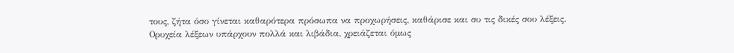τους, ζήτα όσο γίνεται καθαρότερα πρόσωπα να προχωρήσεις, καθάρισε και συ τις δικές σου λέξεις.
Ορυχεία λέξεων υπάρχουν πολλά και λιβάδια, χρειάζεται όμως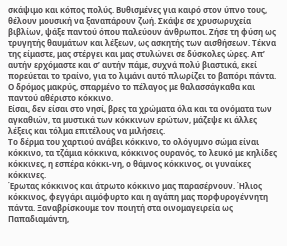σκάψιμο και κόπος πολύς. Βυθισμένες για καιρό στον ύπνο τους, θέλουν μουσική να ξαναπάρουν ζωή. Σκάψε σε χρυσωρυχεία βιβλίων, ψάξε παντού όπου παλεύουν άνθρωποι. Ζήσε τη φύση ως τρυγητής θαυμάτων και λέξεων, ως ασκητής των αισθήσεων. Τέκνα της είμαστε, μας στέργει και μας στυλώνει σε δύσκολες ώρες. Απ’ αυτήν ερχόμαστε και σ’ αυτήν πάμε, συχνά πολύ βιαστικά, εκεί πορεύεται το τραίνο, για το λιμάνι αυτό πλωρίζει το βαπόρι πάντα. Ο δρόμος μακρύς, σπαρμένο το πέλαγος με θαλασσάγκαθα και παντού αθέριστο κόκκινο.
Είσαι, δεν είσαι στο νησί, βρες τα χρώματα όλα και τα ονόματα των αγκαθιών, τα μυστικά των κόκκινων ερώτων, μάζεψε κι άλλες λέξεις και τόλμα επιτέλους να μιλήσεις.
Το δέρμα του χαρτιού ανάβει κόκκινο, το ολόγυμνο σώμα είναι κόκκινο, τα τζάμια κόκκινα, κόκκινος ουρανός, το λευκό με κηλίδες κόκκινες, η εσπέρα κόκκι-νη, ο θάμνος κόκκινος, οι γυναίκες κόκκινες.
Έρωτας κόκκινος και άτρωτο κόκκινο μας παρασέρνουν. Ήλιος κόκκινος, φεγγάρι αιμόφυρτο και η αγάπη μας πορφυρογέννητη πάντα. Ξαναβρίσκουμε τον ποιητή στα οινομαγειρεία ως Παπαδιαμάντη,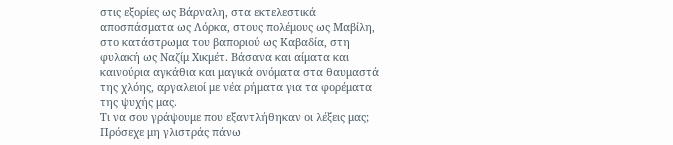στις εξορίες ως Βάρναλη, στα εκτελεστικά αποσπάσματα ως Λόρκα, στους πολέμους ως Μαβίλη, στο κατάστρωμα του βαποριού ως Καβαδία, στη φυλακή ως Ναζίμ Χικμέτ. Βάσανα και αίματα και καινούρια αγκάθια και μαγικά ονόματα στα θαυμαστά της χλόης, αργαλειοί με νέα ρήματα για τα φορέματα της ψυχής μας.
Τι να σου γράψουμε που εξαντλήθηκαν οι λέξεις μας; Πρόσεχε μη γλιστράς πάνω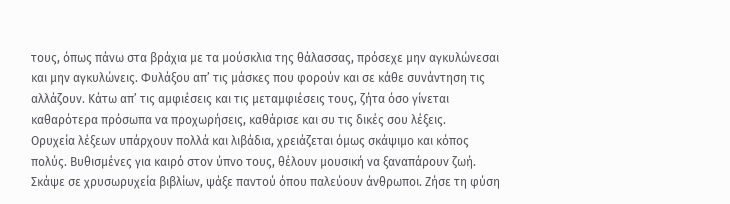τους, όπως πάνω στα βράχια με τα μούσκλια της θάλασσας, πρόσεχε μην αγκυλώνεσαι και μην αγκυλώνεις. Φυλάξου απ’ τις μάσκες που φορούν και σε κάθε συνάντηση τις αλλάζουν. Κάτω απ’ τις αμφιέσεις και τις μεταμφιέσεις τους, ζήτα όσο γίνεται καθαρότερα πρόσωπα να προχωρήσεις, καθάρισε και συ τις δικές σου λέξεις.
Ορυχεία λέξεων υπάρχουν πολλά και λιβάδια, χρειάζεται όμως σκάψιμο και κόπος πολύς. Βυθισμένες για καιρό στον ύπνο τους, θέλουν μουσική να ξαναπάρουν ζωή. Σκάψε σε χρυσωρυχεία βιβλίων, ψάξε παντού όπου παλεύουν άνθρωποι. Ζήσε τη φύση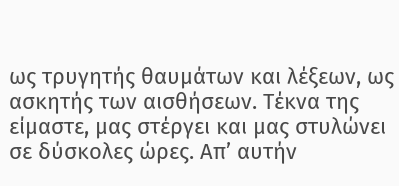ως τρυγητής θαυμάτων και λέξεων, ως ασκητής των αισθήσεων. Τέκνα της είμαστε, μας στέργει και μας στυλώνει σε δύσκολες ώρες. Απ’ αυτήν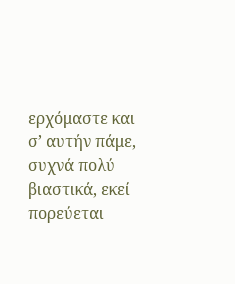ερχόμαστε και σ’ αυτήν πάμε, συχνά πολύ βιαστικά, εκεί πορεύεται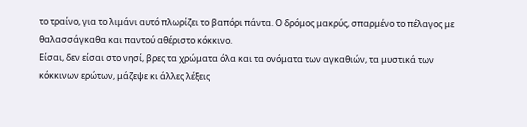το τραίνο, για το λιμάνι αυτό πλωρίζει το βαπόρι πάντα. Ο δρόμος μακρύς, σπαρμένο το πέλαγος με θαλασσάγκαθα και παντού αθέριστο κόκκινο.
Είσαι, δεν είσαι στο νησί, βρες τα χρώματα όλα και τα ονόματα των αγκαθιών, τα μυστικά των κόκκινων ερώτων, μάζεψε κι άλλες λέξεις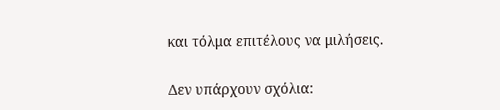και τόλμα επιτέλους να μιλήσεις.

Δεν υπάρχουν σχόλια: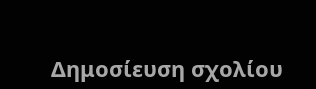Δημοσίευση σχολίου